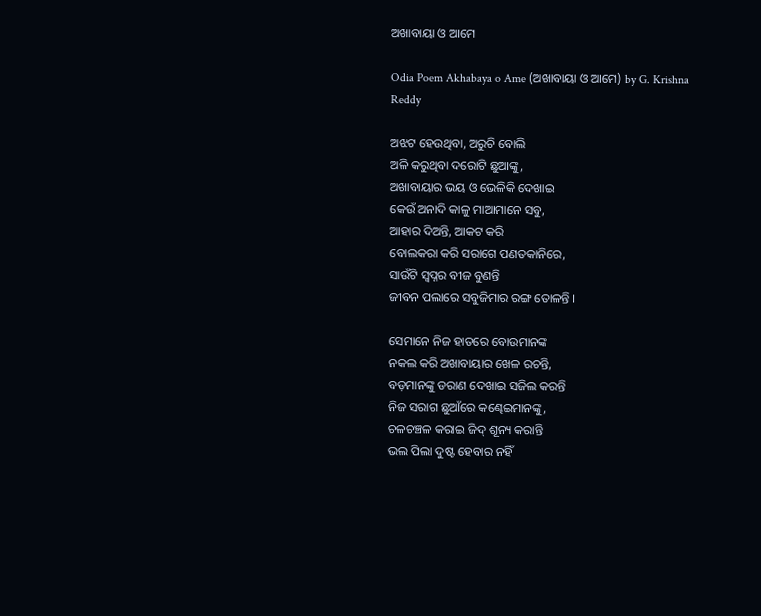ଅଖାବାୟା ଓ ଆମେ

Odia Poem Akhabaya o Ame (ଅଖାବାୟା ଓ ଆମେ) by G. Krishna Reddy

ଅଝଟ ହେଉଥିବା, ଅରୁଚି ବୋଲି
ଅଳି କରୁଥିବା ଦରୋଟି ଛୁଆଙ୍କୁ,
ଅଖାବାୟାର ଭୟ ଓ ଭେଳିକି ଦେଖାଇ
କେଉଁ ଅନାଦି କାଳୁ ମାଆମାନେ ସବୁ,
ଆହାର ଦିଅନ୍ତି, ଆକଟ କରି
ବୋଲକରା କରି ସରାଗେ ପଣତକାନିରେ,
ସାଉଁଟି ସ୍ଵପ୍ନର ବୀଜ ବୁଣନ୍ତି
ଜୀବନ ପଲାରେ ସବୁଜିମାର ରଙ୍ଗ ତୋଳନ୍ତି ।

ସେମାନେ ନିଜ ହାତରେ ବୋଉମାନଙ୍କ
ନକଲ କରି ଅଖାବାୟାର ଖେଳ ରଚନ୍ତି,
ବଡ଼ମାନଙ୍କୁ ଡରାଣ ଦେଖାଇ ସଜିଲ କରନ୍ତି
ନିଜ ସରାଗ ଛୁଆଁରେ କଣ୍ଢେଇମାନଙ୍କୁ,
ଚଳଚଞ୍ଚଳ କରାଇ ଜିଦ୍ ଶୂନ୍ୟ କରାନ୍ତି
ଭଲ ପିଲା ଦୁଷ୍ଟ ହେବାର ନହିଁ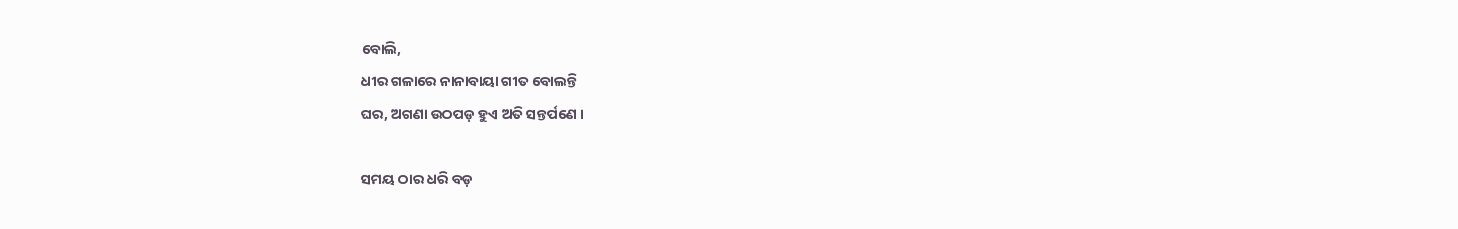ବୋଲି,
ଧୀର ଗଳାରେ ନାନାବାୟା ଗୀତ ବୋଲନ୍ତି
ଘର, ଅଗଣା ଉଠପଡ଼ ହୁଏ ଅତି ସନ୍ତର୍ପଣେ ।

ସମୟ ଠାର ଧରି ବଡ଼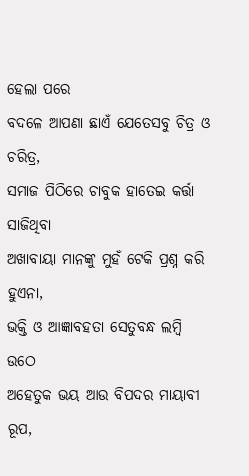ହେଲା ପରେ
ବଦଳେ ଆପଣା ଛାଏଁ ଯେତେସବୁ ଚିତ୍ର ଓ ଚରିତ୍ର,
ସମାଜ ପିଠିରେ ଚାବୁକ ହାତେଇ କର୍ତ୍ତା ସାଜିଥିବା
ଅଖାବାୟା ମାନଙ୍କୁ ମୁହଁ ଟେକି ପ୍ରଶ୍ନ କରି ହୁଏନା,
ଭକ୍ତି ଓ ଆଜ୍ଞାବହତା ସେତୁବନ୍ଧ ଲମ୍ବି ଉଠେ
ଅହେତୁକ ଭୟ ଆଉ ବିପଦର ମାୟାବୀ ରୂପ,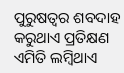ପୁରୁଷତ୍ଵର ଶବଦାହ କରୁଥାଏ ପ୍ରତିକ୍ଷଣ
ଏମିତି ଲମ୍ବିଥାଏ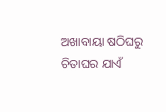ଅଖାବାୟା ଷଠିଘରୁ ଚିତାଘର ଯାଏଁ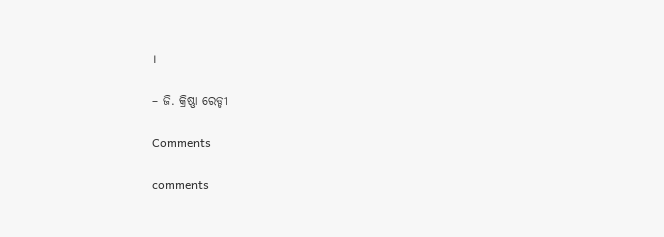।

– ଜି. କ୍ରିଷ୍ଣା ରେଡ୍ଡୀ

Comments

comments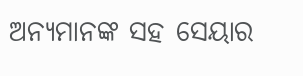ଅନ୍ୟମାନଙ୍କ ସହ ସେୟାର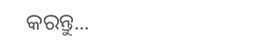କରନ୍ତୁ...